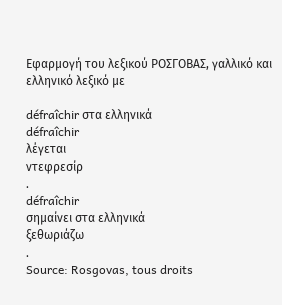Εφαρμογή του λεξικού ΡΟΣΓΟΒΑΣ, γαλλικό και ελληνικό λεξικό με

défraîchir στα ελληνικά
défraîchir
λέγεται
ντεφρεσίρ
.
défraîchir
σημαίνει στα ελληνικά
ξεθωριάζω
.
Source: Rosgovas, tous droits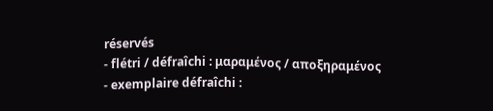réservés
- flétri / défraîchi : μαραμένος / αποξηραμένος
- exemplaire défraîchi :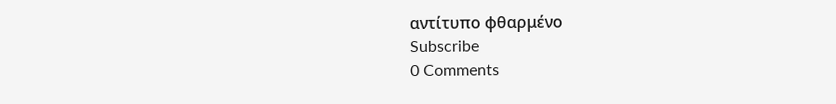αντίτυπο φθαρμένο
Subscribe
0 Comments